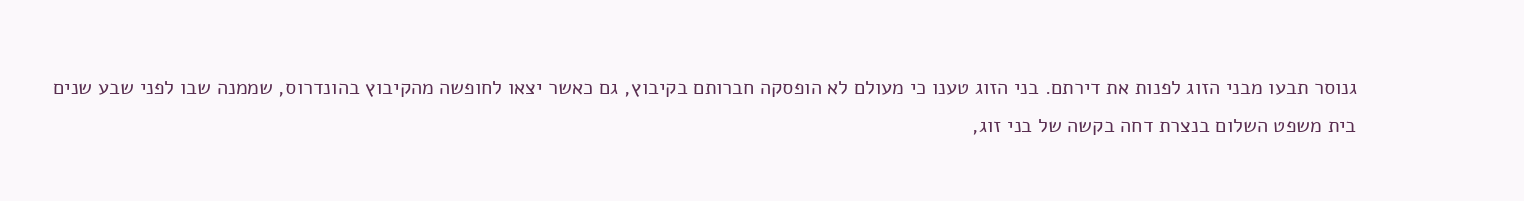גנוסר תבעו מבני הזוג לפנות את דירתם. בני הזוג טענו כי מעולם לא הופסקה חברותם בקיבוץ, גם כאשר יצאו לחופשה מהקיבוץ בהונדרוס, שממנה שבו לפני שבע שנים
בית משפט השלום בנצרת דחה בקשה של בני זוג,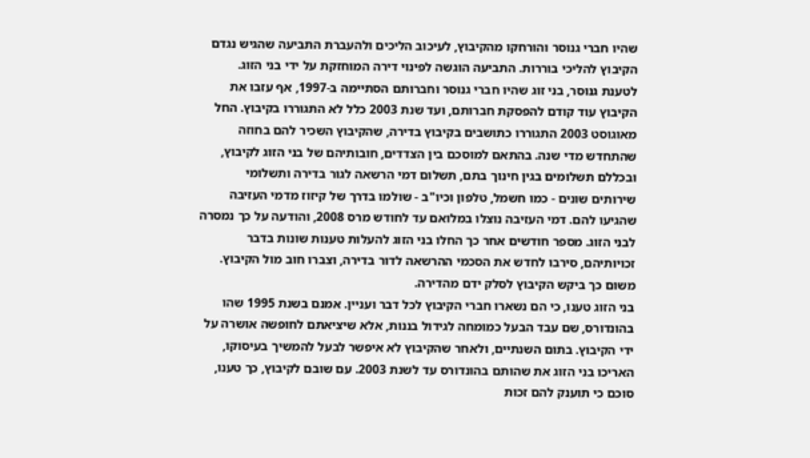שהיו חברי גנוסר והורחקו מהקיבוץ, לעיכוב הליכים ולהעברת התביעה שהגיש נגדם הקיבוץ להליכי בוררות. התביעה הוגשה לפינוי דירה המוחזקת על ידי בני הזוג.
לטענת גנוסר, בני זוג שהיו חברי גנוסר וחברותם הסתיימה ב-1997, אף עזבו את הקיבוץ עוד קודם להפסקת חברותם, ועד שנת 2003 כלל לא התגוררו בקיבוץ. החל מאוגוסט 2003 התגוררו כתושבים בקיבוץ בדירה, שהקיבוץ השכיר להם בחוזה שהתחדש מדי שנה. בהתאם למוסכם בין הצדדים, חובותיהם של בני הזוג לקיבוץ, ובכללם תשלומים בגין חינוך בתם, תשלום דמי הרשאה לגור בדירה ותשלומי שירותים שונים - כמו חשמל, טלפון וכיו"ב - שולמו בדרך של קיזוז מדמי העזיבה שהגיעו להם. דמי העזיבה נוצלו במלואם עד לחודש מרס 2008, והודעה על כך נמסרה לבני הזוג. מספר חודשים אחר כך החלו בני הזוג להעלות טענות שונות בדבר זכויותיהם, סירבו לחדש את הסכמי ההרשאה לדור בדירה, וצברו חוב מול הקיבוץ. משום כך ביקש הקיבוץ לסלק ידם מהדירה.
בני הזוג טענו, כי הם נשארו חברי הקיבוץ לכל דבר ועניין. אמנם בשנת 1995 שהו בהונדורס, שם עבד הבעל כמומחה לגידול בננות, אלא שיציאתם לחופשה אושרה על ידי הקיבוץ. בתום השנתיים, ולאחר שהקיבוץ לא איפשר לבעל להמשיך בעיסוקו, האריכו בני הזוג את שהותם בהונדורס עד לשנת 2003. עם שובם לקיבוץ, כך טענו, סוכם כי תוענק להם זכות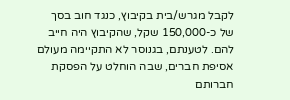לקבל מגרש/בית בקיבוץ, כנגד חוב בסך של כ-150,000 שקל, שהקיבוץ היה חייב להם. לטענתם, בגנוסר לא התקיימה מעולם אסיפת חברים, שבה הוחלט על הפסקת חברותם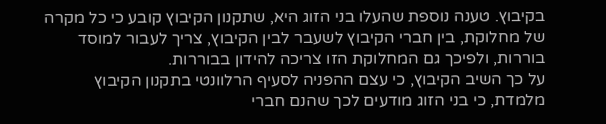בקיבוץ. טענה נוספת שהעלו בני הזוג היא, שתקנון הקיבוץ קובע כי כל מקרה של מחלוקת, בין חברי הקיבוץ לשעבר לבין הקיבוץ, צריך לעבור למוסד בוררות, ולפיכך גם המחלוקת הזו צריכה להידון בבוררות.
על כך השיב הקיבוץ, כי עצם ההפניה לסעיף הרלוונטי בתקנון הקיבוץ מלמדת, כי בני הזוג מודעים לכך שהנם חברי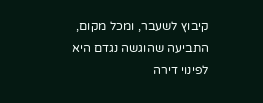קיבוץ לשעבר, ומכל מקום, התביעה שהוגשה נגדם היא לפינוי דירה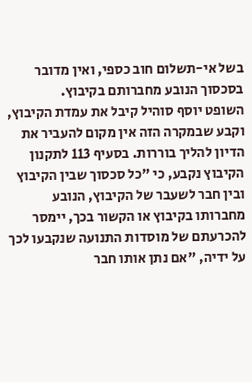בשל אי-תשלום חוב כספי, ואין מדובר בסכסוך הנובע מחברותם בקיבוץ.
השופט יוסף סוהיל קיבל את עמדת הקיבוץ, וקבע שבמקרה הזה אין מקום להעביר את הדיון להליך בוררות. בסעיף 113 לתקנון הקיבוץ נקבע, כי "כל סכסוך שבין הקיבוץ ובין חבר לשעבר של הקיבוץ, הנובע מחברותו בקיבוץ או הקשור בכך, יימסר להכרעתם של מוסדות התנועה שנקבעו לכך על ידיה, "אם נתן אותו חבר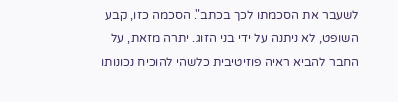לשעבר את הסכמתו לכך בכתב". הסכמה כזו, קבע השופט, לא ניתנה על ידי בני הזוג. יתרה מזאת, על החבר להביא ראיה פוזיטיבית כלשהי להוכיח נכונותו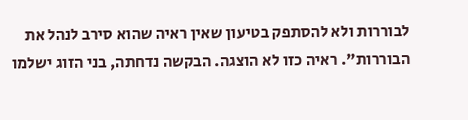לבוררות ולא להסתפק בטיעון שאין ראיה שהוא סירב לנהל את הבוררות". ראיה כזו לא הוצגה. הבקשה נדחתה, בני הזוג ישלמו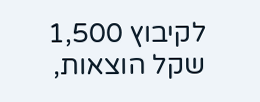לקיבוץ 1,500 שקל הוצאות,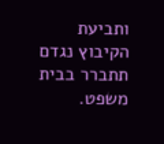ותביעת הקיבוץ נגדם תתברר בבית משפט.